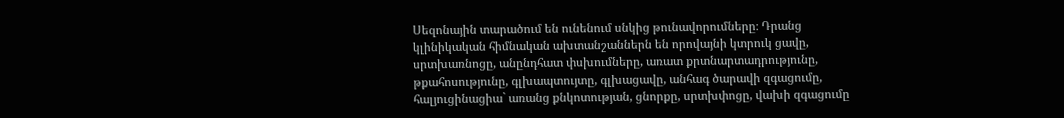Սեզոնային տարածում են ունենում սնկից թունավորումները։ Դրանց կլինիկական հիմնական ախտանշաններն են որովայնի կտրուկ ցավը, սրտխառնոցը, անընդհատ փսխումները, առատ քրտնարտադրությունը, թքահոսությունը, գլխապտույտը, գլխացավը, անհագ ծարավի զգացումը, հալյուցինացիա` առանց քնկոտության, ցնորքը, սրտխփոցը, վախի զգացումը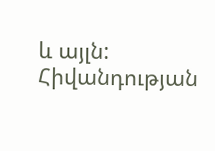և այլն: Հիվանդության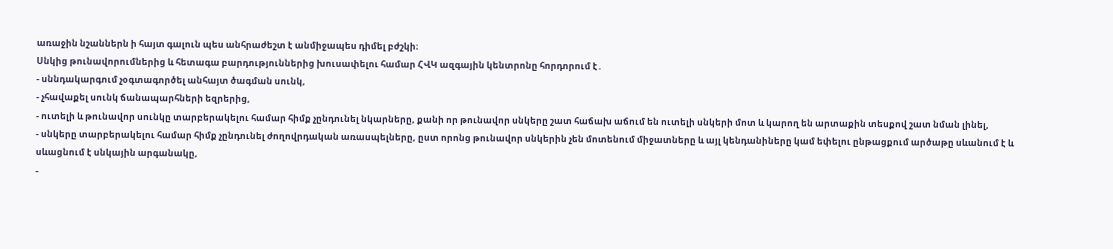առաջին նշաններն ի հայտ գալուն պես անհրաժեշտ է անմիջապես դիմել բժշկի։
Սնկից թունավորումներից և հետագա բարդություններից խուսափելու համար ՀՎԿ ազգային կենտրոնը հորդորում է․
- սննդակարգում չօգտագործել անհայտ ծագման սունկ,
- չհավաքել սունկ ճանապարհների եզրերից,
- ուտելի և թունավոր սունկը տարբերակելու համար հիմք չընդունել նկարները, քանի որ թունավոր սնկերը շատ հաճախ աճում են ուտելի սնկերի մոտ և կարող են արտաքին տեսքով շատ նման լինել,
- սնկերը տարբերակելու համար հիմք չընդունել ժողովրդական առասպելները, ըստ որոնց թունավոր սնկերին չեն մոտենում միջատները և այլ կենդանիները կամ եփելու ընթացքում արծաթը սևանում է և սևացնում է սնկային արգանակը,
-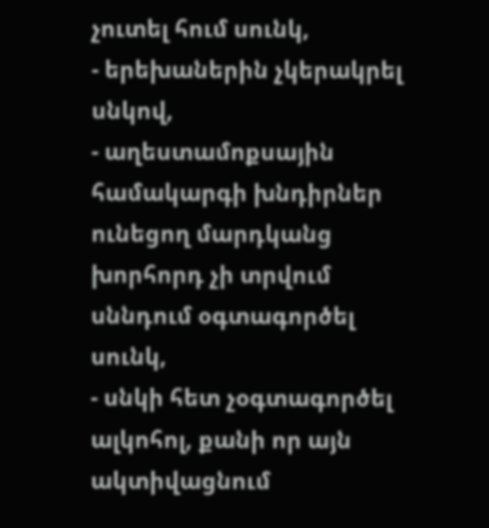չուտել հում սունկ,
- երեխաներին չկերակրել սնկով,
- աղեստամոքսային համակարգի խնդիրներ ունեցող մարդկանց խորհորդ չի տրվում սննդում օգտագործել սունկ,
- սնկի հետ չօգտագործել ալկոհոլ, քանի որ այն ակտիվացնում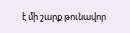է մի շարք թունավոր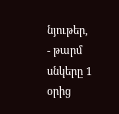նյութեր,
- թարմ սնկերը 1 օրից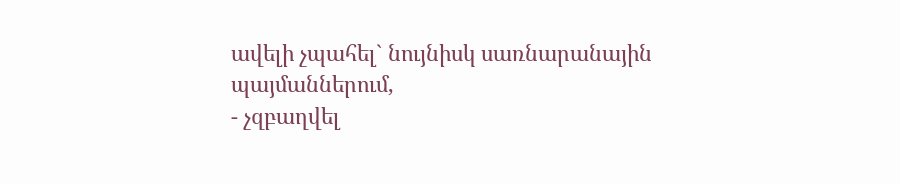ավելի չպահել` նույնիսկ սառնարանային պայմաններում,
- չզբաղվել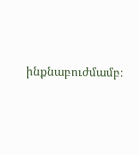ինքնաբուժմամբ։